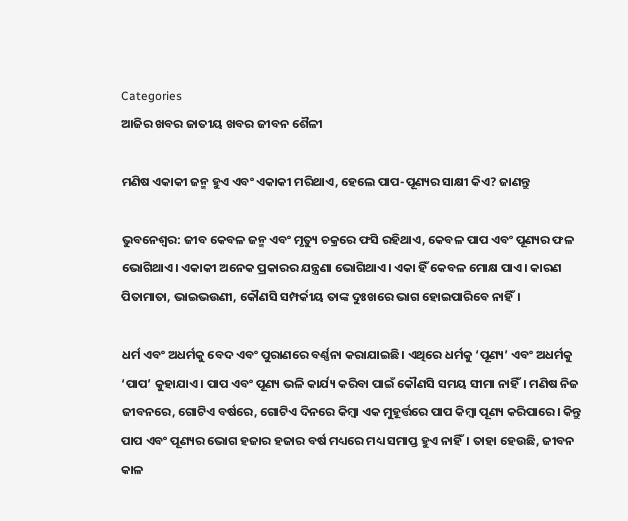Categories
ଆଜିର ଖବର ଜାତୀୟ ଖବର ଜୀବନ ଶୈଳୀ

ମଣିଷ ଏକାକୀ ଜନ୍ମ ହୁଏ ଏବଂ ଏକାକୀ ମରିଥାଏ, ହେଲେ ପାପ-ପୂଣ୍ୟର ସାକ୍ଷୀ କିଏ? ଜାଣନ୍ତୁ

ଭୁବନେଶ୍ଵର: ଜୀବ କେବଳ ଜନ୍ମ ଏବଂ ମୃତ୍ୟୁ ଚକ୍ରରେ ଫସି ରହିଥାଏ, କେବଳ ପାପ ଏବଂ ପୂଣ୍ୟର ଫଳ ଭୋଗିଥାଏ। ଏକାକୀ ଅନେକ ପ୍ରକାରର ଯନ୍ତ୍ରଣା ଭୋଗିଥାଏ। ଏକା ହିଁ କେବଳ ମୋକ୍ଷ ପାଏ। କାରଣ ପିତାମାତା, ଭାଇଭଉଣୀ, କୌଣସି ସମ୍ପର୍କୀୟ ତାଙ୍କ ଦୁଃଖରେ ଭାଗ ହୋଇପାରିବେ ନାହିଁ।

ଧର୍ମ ଏବଂ ଅଧର୍ମକୁ ବେଦ ଏବଂ ପୁରାଣରେ ବର୍ଣ୍ଣନା କରାଯାଇଛି। ଏଥିରେ ଧର୍ମକୁ ‘ପୂଣ୍ୟ’ ଏବଂ ଅଧର୍ମକୁ ‘ପାପ’ କୁହାଯାଏ। ପାପ ଏବଂ ପୂଣ୍ୟ ଭଳି କାର୍ଯ୍ୟ କରିବା ପାଇଁ କୌଣସି ସମୟ ସୀମା ନାହିଁ। ମଣିଷ ନିଜ ଜୀବନରେ, ଗୋଟିଏ ବର୍ଷରେ, ଗୋଟିଏ ଦିନରେ କିମ୍ବା ଏକ ମୁହୂର୍ତ୍ତରେ ପାପ କିମ୍ବା ପୂଣ୍ୟ କରିପାରେ। କିନ୍ତୁ ପାପ ଏବଂ ପୂଣ୍ୟର ଭୋଗ ହଜାର ହଜାର ବର୍ଷ ମଧ୍ୟରେ ମଧ୍ୟ ସମାପ୍ତ ହୁଏ ନାହିଁ। ତାହା ହେଉଛି, ଜୀବନ କାଳ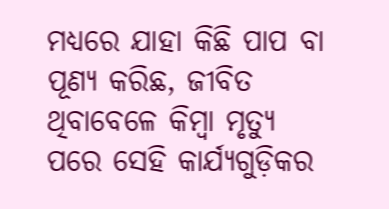ମଧ୍ୟରେ ଯାହା କିଛି ପାପ ବା ପୂଣ୍ୟ କରିଛ, ଜୀବିତ ଥିବାବେଳେ କିମ୍ବା ମୃତ୍ୟୁ ପରେ ସେହି କାର୍ଯ୍ୟଗୁଡ଼ିକର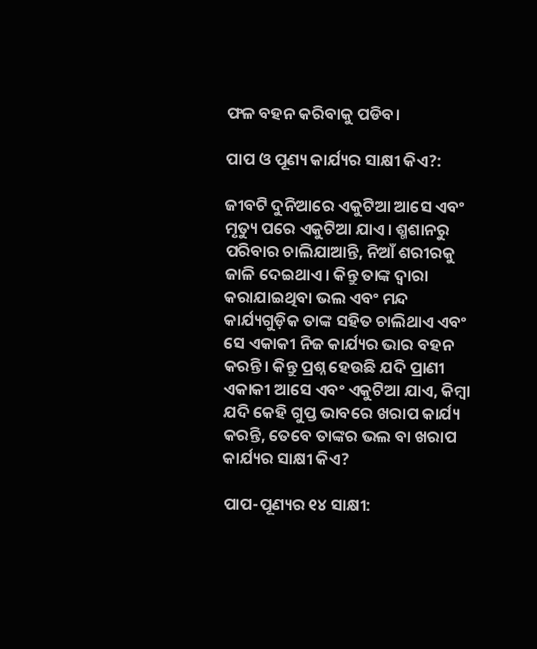ଫଳ ବହନ କରିବାକୁ ପଡିବ।

ପାପ ଓ ପୂଣ୍ୟ କାର୍ଯ୍ୟର ସାକ୍ଷୀ କିଏ?:

ଜୀବଟି ଦୁନିଆରେ ଏକୁଟିଆ ଆସେ ଏବଂ ମୃତ୍ୟୁ ପରେ ଏକୁଟିଆ ଯାଏ। ଶ୍ମଶାନରୁ ପରିବାର ଚାଲିଯାଆନ୍ତି, ନିଆଁ ଶରୀରକୁ ଜାଳି ଦେଇଥାଏ। କିନ୍ତୁ ତାଙ୍କ ଦ୍ୱାରା କରାଯାଇଥିବା ଭଲ ଏବଂ ମନ୍ଦ କାର୍ଯ୍ୟଗୁଡ଼ିକ ତାଙ୍କ ସହିତ ଚାଲିଥାଏ ଏବଂ ସେ ଏକାକୀ ନିଜ କାର୍ଯ୍ୟର ଭାର ବହନ କରନ୍ତି। କିନ୍ତୁ ପ୍ରଶ୍ନ ହେଉଛି ଯଦି ପ୍ରାଣୀ ଏକାକୀ ଆସେ ଏବଂ ଏକୁଟିଆ ଯାଏ, କିମ୍ବା ଯଦି କେହି ଗୁପ୍ତ ଭାବରେ ଖରାପ କାର୍ଯ୍ୟ କରନ୍ତି, ତେବେ ତାଙ୍କର ଭଲ ବା ଖରାପ କାର୍ଯ୍ୟର ସାକ୍ଷୀ କିଏ?

ପାପ-ପୂଣ୍ୟର ୧୪ ସାକ୍ଷୀ: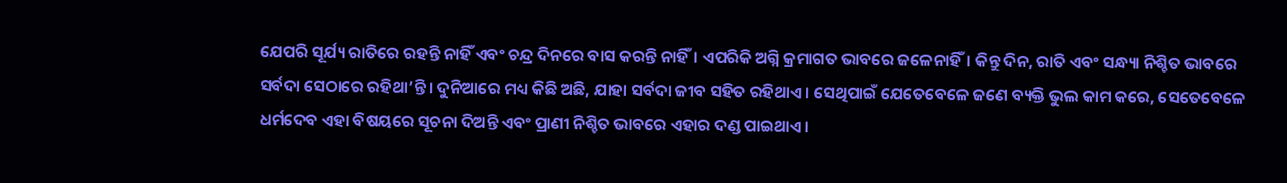ଯେପରି ସୂର୍ଯ୍ୟ ରାତିରେ ରହନ୍ତି ନାହିଁ ଏବଂ ଚନ୍ଦ୍ର ଦିନରେ ବାସ କରନ୍ତି ନାହିଁ। ଏପରିକି ଅଗ୍ନି କ୍ରମାଗତ ଭାବରେ ଜଳେନାହିଁ। କିନ୍ତୁ ଦିନ, ରାତି ଏବଂ ସନ୍ଧ୍ୟା ନିଶ୍ଚିତ ଭାବରେ ସର୍ବଦା ସେଠାରେ ରହିଥା’ନ୍ତି। ଦୁନିଆରେ ମଧ୍ୟ କିଛି ଅଛି, ଯାହା ସର୍ବଦା ଜୀବ ସହିତ ରହିଥାଏ। ସେଥିପାଇଁ ଯେତେବେଳେ ଜଣେ ବ୍ୟକ୍ତି ଭୁଲ କାମ କରେ, ସେତେବେଳେ ଧର୍ମଦେବ ଏହା ବିଷୟରେ ସୂଚନା ଦିଅନ୍ତି ଏବଂ ପ୍ରାଣୀ ନିଶ୍ଚିତ ଭାବରେ ଏହାର ଦଣ୍ଡ ପାଇଥାଏ।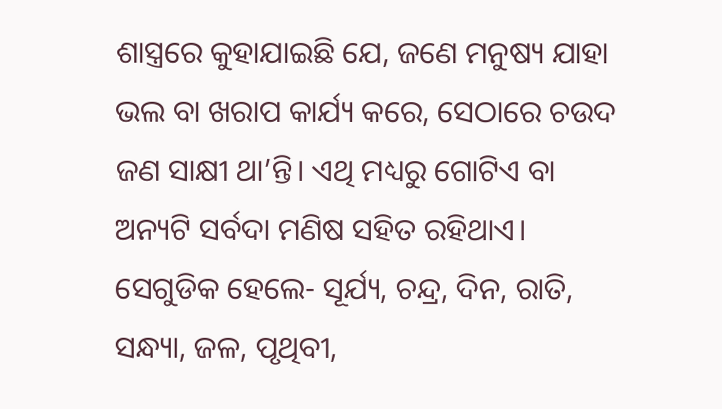ଶାସ୍ତ୍ରରେ କୁହାଯାଇଛି ଯେ, ଜଣେ ମନୁଷ୍ୟ ଯାହା ଭଲ ବା ଖରାପ କାର୍ଯ୍ୟ କରେ, ସେଠାରେ ଚଉଦ ଜଣ ସାକ୍ଷୀ ଥା’ନ୍ତି। ଏଥି ମଧ୍ୟରୁ ଗୋଟିଏ ବା ଅନ୍ୟଟି ସର୍ବଦା ମଣିଷ ସହିତ ରହିଥାଏ। ସେଗୁଡିକ ହେଲେ- ସୂର୍ଯ୍ୟ, ଚନ୍ଦ୍ର, ଦିନ, ରାତି, ସନ୍ଧ୍ୟା, ଜଳ, ପୃଥିବୀ,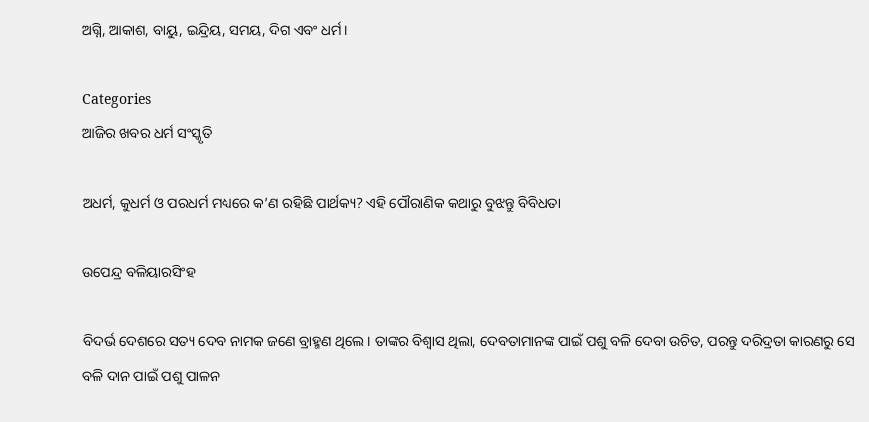ଅଗ୍ନି, ଆକାଶ, ବାୟୁ, ଇନ୍ଦ୍ରିୟ, ସମୟ, ଦିଗ ଏବଂ ଧର୍ମ।

Categories
ଆଜିର ଖବର ଧର୍ମ ସଂସ୍କୃତି

ଅଧର୍ମ, କୁଧର୍ମ ଓ ପରଧର୍ମ ମଧ୍ୟରେ କ’ଣ ରହିଛି ପାର୍ଥକ୍ୟ? ଏହି ପୌରାଣିକ କଥାରୁ ବୁଝନ୍ତୁ ବିବିଧତା

ଉପେନ୍ଦ୍ର ବଳିୟାରସିଂହ

ବିଦର୍ଭ ଦେଶରେ ସତ୍ୟ ଦେବ ନାମକ ଜଣେ ବ୍ରାହ୍ମଣ ଥିଲେ। ତାଙ୍କର ବିଶ୍ଵାସ ଥିଲା, ଦେବତାମାନଙ୍କ ପାଇଁ ପଶୁ ବଳି ଦେବା ଉଚିତ, ପରନ୍ତୁ ଦରିଦ୍ରତା କାରଣରୁ ସେ ବଳି ଦାନ ପାଇଁ ପଶୁ ପାଳନ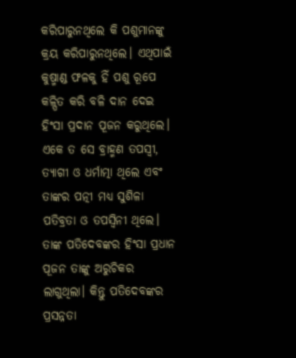କରିପାରୁନଥିଲେ କି ପଶୁମାନଙ୍କୁ କ୍ରୟ କରିପାରୁନଥିଲେ। ଏଥିପାଇଁ କୁଷ୍ମାଣ୍ଡ ଫଳକୁ ହିଁ ପଶୁ ରୂପେ କଳ୍ପିତ କରି ବଳି ଦାନ ଦେଇ ହିଂସା ପ୍ରଦାନ ପୂଜନ କରୁଥିଲେ। ଏକେ ତ ସେ ବ୍ରାହ୍ମଣ ତପସ୍ଵୀ, ତ୍ୟାଗୀ ଓ ଧର୍ମାତ୍ମା ଥିଲେ ଏବଂ ତାଙ୍କର ପତ୍ନୀ ମଧ୍ୟ ସୁଶିଳା ପତିବ୍ରତା ଓ ତପସ୍ଵିନୀ ଥିଲେ। ତାଙ୍କ ପତିଦେବଙ୍କର ହିଂସା ପ୍ରଧାନ ପୂଜନ ତାଙ୍କୁ ଅରୁଚିକର ଲାଗୁଥିଲା। କିନ୍ତୁ ପତିଦେବଙ୍କର ପ୍ରସନ୍ନତା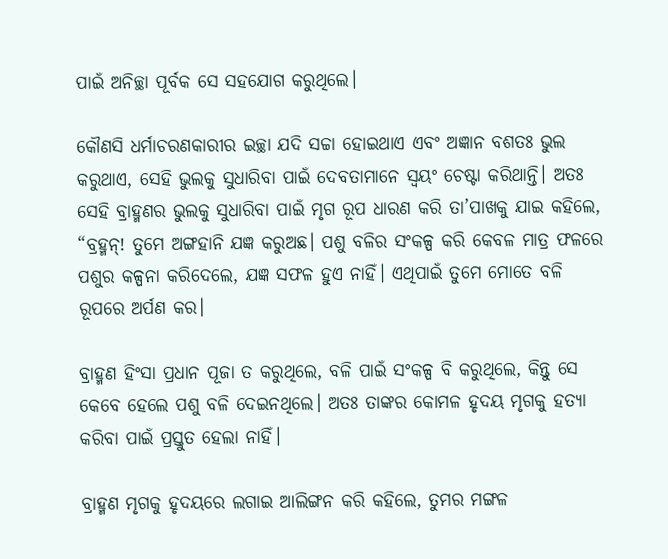ପାଇଁ ଅନିଚ୍ଛା ପୂର୍ବକ ସେ ସହଯୋଗ କରୁଥିଲେ।

କୌଣସି ଧର୍ମାଚରଣକାରୀର ଇଚ୍ଛା ଯଦି ସଚ୍ଚା ହୋଇଥାଏ ଏବଂ ଅଜ୍ଞାନ ବଶତଃ ଭୁଲ କରୁଥାଏ, ସେହି ଭୁଲକୁ ସୁଧାରିବା ପାଇଁ ଦେବତାମାନେ ସ୍ଵୟଂ ଚେଷ୍ଟା କରିଥାନ୍ତି। ଅତଃ ସେହି ବ୍ରାହ୍ମଣର ଭୁଲକୁ ସୁଧାରିବା ପାଇଁ ମୃଗ ରୂପ ଧାରଣ କରି ତା’ପାଖକୁ ଯାଇ କହିଲେ, “ବ୍ରହ୍ମନ୍! ତୁମେ ଅଙ୍ଗହାନି ଯଜ୍ଞ କରୁଅଛ। ପଶୁ ବଳିର ସଂକଳ୍ପ କରି କେବଳ ମାତ୍ର ଫଳରେ ପଶୁର କଳ୍ପନା କରିଦେଲେ, ଯଜ୍ଞ ସଫଳ ହୁଏ ନାହିଁ। ଏଥିପାଇଁ ତୁମେ ମୋତେ ବଳି ରୂପରେ ଅର୍ପଣ କର।

ବ୍ରାହ୍ମଣ ହିଂସା ପ୍ରଧାନ ପୂଜା ତ କରୁଥିଲେ, ବଳି ପାଇଁ ସଂକଳ୍ପ ବି କରୁଥିଲେ, କିନ୍ତୁ ସେ କେବେ ହେଲେ ପଶୁ ବଳି ଦେଇନଥିଲେ। ଅତଃ ତାଙ୍କର କୋମଳ ହୃଦୟ ମୃଗକୁ ହତ୍ୟା କରିବା ପାଇଁ ପ୍ରସ୍ତୁତ ହେଲା ନାହିଁ।

ବ୍ରାହ୍ମଣ ମୃଗକୁ ହୃଦୟରେ ଲଗାଇ ଆଲିଙ୍ଗନ କରି କହିଲେ, ତୁମର ମଙ୍ଗଳ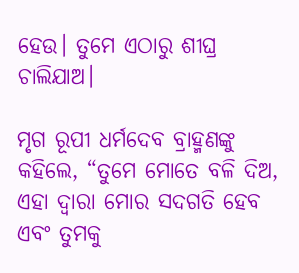ହେଉ। ତୁମେ ଏଠାରୁ ଶୀଘ୍ର ଚାଲିଯାଅ।

ମୃଗ ରୂପୀ ଧର୍ମଦେବ ବ୍ରାହ୍ମଣଙ୍କୁ କହିଲେ, “ତୁମେ ମୋତେ ବଳି ଦିଅ, ଏହା ଦ୍ଵାରା ମୋର ସଦଗତି ହେବ ଏବଂ ତୁମକୁ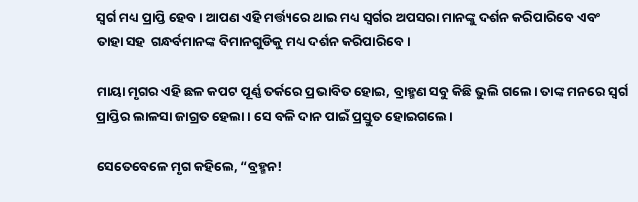ସ୍ଵର୍ଗ ମଧ୍ୟ ପ୍ରାପ୍ତି ହେବ। ଆପଣ ଏହି ମର୍ତ୍ତ୍ୟରେ ଥାଇ ମଧ୍ୟ ସ୍ଵର୍ଗର ଅପସରା ମାନଙ୍କୁ ଦର୍ଶନ କରିପାରିବେ ଏବଂ ତାହା ସହ  ଗନ୍ଧର୍ବମାନଙ୍କ ବିମାନଗୁଡିକୁ ମଧ୍ୟ ଦର୍ଶନ କରିପାରିବେ।

ମାୟା ମୃଗର ଏହି ଛଳ କପଟ ପୂର୍ଣ୍ଣ ତର୍କରେ ପ୍ରଭାବିତ ହୋଇ, ବ୍ରାହ୍ମଣ ସବୁ କିଛି ଭୁଲି ଗଲେ। ତାଙ୍କ ମନରେ ସ୍ଵର୍ଗ ପ୍ରାପ୍ତିର ଲାଳସା ଜାଗ୍ରତ ହେଲା। ସେ ବଳି ଦାନ ପାଇଁ ପ୍ରସ୍ତୁତ ହୋଇଗଲେ।

ସେତେବେଳେ ମୃଗ କହିଲେ, “ବ୍ରହ୍ମନ!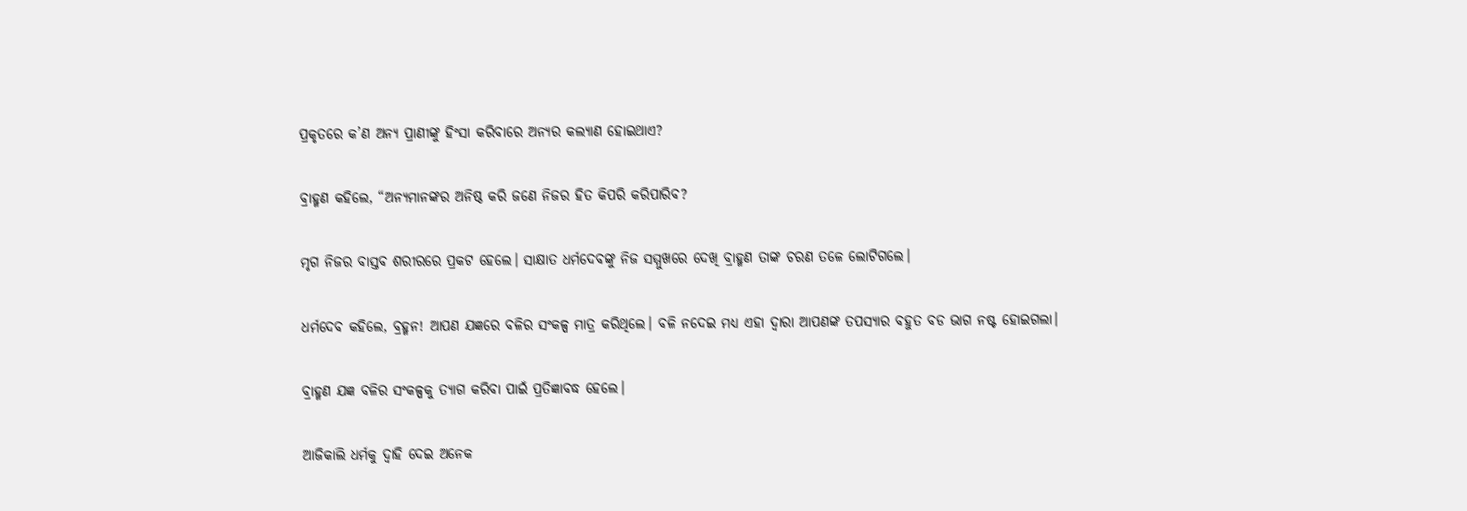ପ୍ରକୃତରେ କ’ଣ ଅନ୍ୟ ପ୍ରାଣୀଙ୍କୁ ହିଂସା କରିବାରେ ଅନ୍ୟର କଲ୍ୟାଣ ହୋଇଥାଏ?

ବ୍ରାହ୍ମଣ କହିଲେ, “ଅନ୍ୟମାନଙ୍କର ଅନିଷ୍ଠ କରି ଜଣେ ନିଜର ହିତ କିପରି କରିପାରିବ?

ମୃଗ ନିଜର ବାସ୍ତବ ଶରୀରରେ ପ୍ରକଟ ହେଲେ। ସାକ୍ଷାତ ଧର୍ମଦେବଙ୍କୁ ନିଜ ସମ୍ମୁଖରେ ଦେଖି ବ୍ରାହ୍ମଣ ତାଙ୍କ ଚରଣ ତଳେ ଲୋଟିଗଲେ।

ଧର୍ମଦେବ କହିଲେ, ବ୍ରହ୍ମନ! ଆପଣ ଯଜ୍ଞରେ ବଳିର ସଂକଳ୍ପ ମାତ୍ର କରିଥିଲେ। ବଳି ନଦେଇ ମଧ୍ୟ ଏହା ଦ୍ଵାରା ଆପଣଙ୍କ ତପସ୍ୟାର ବହୁତ ବଡ ଭାଗ ନଷ୍ଟ ହୋଇଗଲା।

ବ୍ରାହ୍ମଣ ଯଜ୍ଞ ବଳିର ସଂକଳ୍ପକୁ ତ୍ୟାଗ କରିବା ପାଇଁ ପ୍ରତିଜ୍ଞାବଦ୍ଧ ହେଲେ।

ଆଜିକାଲି ଧର୍ମକୁ ଦ୍ଵାହି ଦେଇ ଅନେକ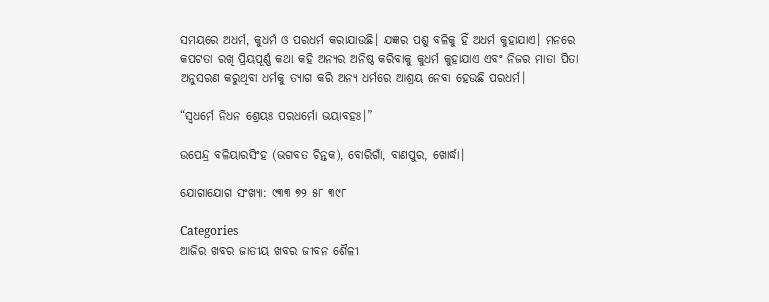ସମୟରେ ଅଧର୍ମ, କୁଧର୍ମ ଓ ପରଧର୍ମ କରାଯାଉଛି। ଯଜ୍ଞର ପଶୁ ବଳିକୁ ହିଁ ଅଧର୍ମ କୁହାଯାଏ। ମନରେ କପଟତା ରଖି ପ୍ରିୟପୂର୍ଣ୍ଣ କଥା କହି ଅନ୍ୟର ଅନିଷ୍ଠ କରିବାକୁ କୁଧର୍ମ କୁହାଯାଏ ଏବଂ ନିଜର ମାତା ପିତା ଅନୁସରଣ କରୁଥିବା ଧର୍ମକୁ ତ୍ୟାଗ କରି ଅନ୍ୟ ଧର୍ମରେ ଆଶ୍ରୟ ନେବା ହେଉଛି ପରଧର୍ମ।

“ସ୍ଵଧର୍ମେ ନିଧନ ଶ୍ରେୟଃ ପରଧର୍ମୋ ଭୟାବହଃ।”

ଉପେନ୍ଦ୍ର ବଳିୟାରସିଂହ (ଭଗବତ ଚିନ୍ତକ), ବୋରିଗାଁ, ବାଣପୁର, ଖୋର୍ଦ୍ଧା।

ଯୋଗାଯୋଗ ସଂଖ୍ୟା: ୯୩୩ ୭୨ ୫୮ ୩୯୮

Categories
ଆଜିର ଖବର ଜାତୀୟ ଖବର ଜୀବନ ଶୈଳୀ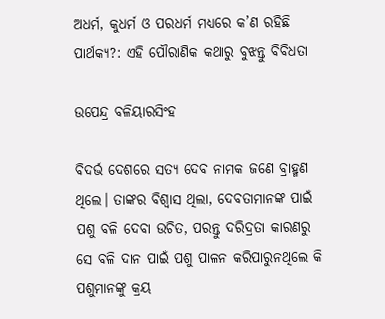ଅଧର୍ମ, କୁଧର୍ମ ଓ ପରଧର୍ମ ମଧ୍ୟରେ କ’ଣ ରହିଛି ପାର୍ଥକ୍ୟ?: ଏହି ପୌରାଣିକ କଥାରୁ ବୁଝନ୍ତୁ ବିବିଧତା

ଉପେନ୍ଦ୍ର ବଳିୟାରସିଂହ

ବିଦର୍ଭ ଦେଶରେ ସତ୍ୟ ଦେବ ନାମକ ଜଣେ ବ୍ରାହ୍ମଣ ଥିଲେ। ତାଙ୍କର ବିଶ୍ଵାସ ଥିଲା, ଦେବତାମାନଙ୍କ ପାଇଁ ପଶୁ ବଳି ଦେବା ଉଚିତ, ପରନ୍ତୁ ଦରିଦ୍ରତା କାରଣରୁ ସେ ବଳି ଦାନ ପାଇଁ ପଶୁ ପାଳନ କରିପାରୁନଥିଲେ କି ପଶୁମାନଙ୍କୁ କ୍ରୟ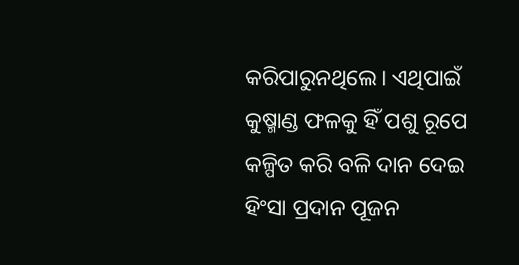କରିପାରୁନଥିଲେ। ଏଥିପାଇଁ କୁଷ୍ମାଣ୍ଡ ଫଳକୁ ହିଁ ପଶୁ ରୂପେ କଳ୍ପିତ କରି ବଳି ଦାନ ଦେଇ ହିଂସା ପ୍ରଦାନ ପୂଜନ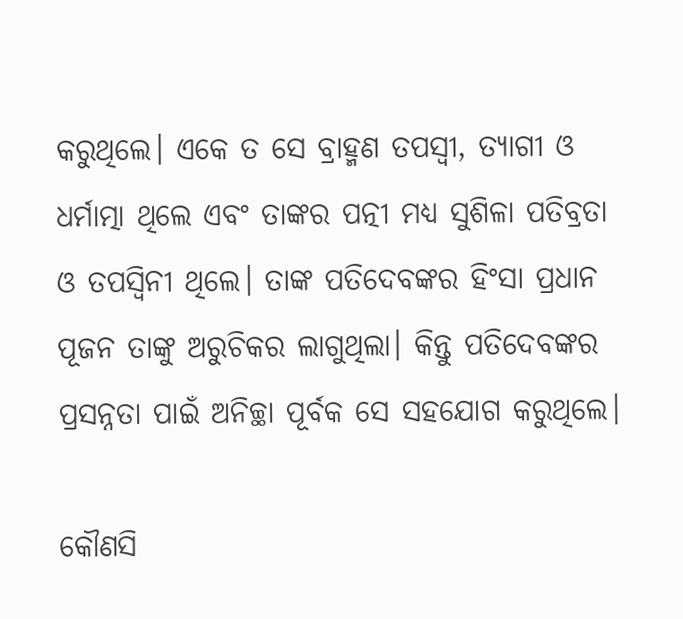କରୁଥିଲେ। ଏକେ ତ ସେ ବ୍ରାହ୍ମଣ ତପସ୍ଵୀ, ତ୍ୟାଗୀ ଓ ଧର୍ମାତ୍ମା ଥିଲେ ଏବଂ ତାଙ୍କର ପତ୍ନୀ ମଧ୍ୟ ସୁଶିଳା ପତିବ୍ରତା ଓ ତପସ୍ଵିନୀ ଥିଲେ। ତାଙ୍କ ପତିଦେବଙ୍କର ହିଂସା ପ୍ରଧାନ ପୂଜନ ତାଙ୍କୁ ଅରୁଚିକର ଲାଗୁଥିଲା। କିନ୍ତୁ ପତିଦେବଙ୍କର ପ୍ରସନ୍ନତା ପାଇଁ ଅନିଚ୍ଛା ପୂର୍ବକ ସେ ସହଯୋଗ କରୁଥିଲେ।

କୌଣସି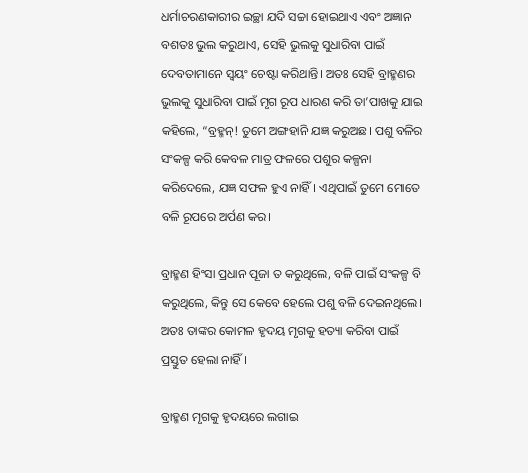ଧର୍ମାଚରଣକାରୀର ଇଚ୍ଛା ଯଦି ସଚ୍ଚା ହୋଇଥାଏ ଏବଂ ଅଜ୍ଞାନ ବଶତଃ ଭୁଲ କରୁଥାଏ, ସେହି ଭୁଲକୁ ସୁଧାରିବା ପାଇଁ ଦେବତାମାନେ ସ୍ଵୟଂ ଚେଷ୍ଟା କରିଥାନ୍ତି। ଅତଃ ସେହି ବ୍ରାହ୍ମଣର ଭୁଲକୁ ସୁଧାରିବା ପାଇଁ ମୃଗ ରୂପ ଧାରଣ କରି ତା’ପାଖକୁ ଯାଇ କହିଲେ, “ବ୍ରହ୍ମନ୍! ତୁମେ ଅଙ୍ଗହାନି ଯଜ୍ଞ କରୁଅଛ। ପଶୁ ବଳିର ସଂକଳ୍ପ କରି କେବଳ ମାତ୍ର ଫଳରେ ପଶୁର କଳ୍ପନା କରିଦେଲେ, ଯଜ୍ଞ ସଫଳ ହୁଏ ନାହିଁ। ଏଥିପାଇଁ ତୁମେ ମୋତେ ବଳି ରୂପରେ ଅର୍ପଣ କର।

ବ୍ରାହ୍ମଣ ହିଂସା ପ୍ରଧାନ ପୂଜା ତ କରୁଥିଲେ, ବଳି ପାଇଁ ସଂକଳ୍ପ ବି କରୁଥିଲେ, କିନ୍ତୁ ସେ କେବେ ହେଲେ ପଶୁ ବଳି ଦେଇନଥିଲେ। ଅତଃ ତାଙ୍କର କୋମଳ ହୃଦୟ ମୃଗକୁ ହତ୍ୟା କରିବା ପାଇଁ ପ୍ରସ୍ତୁତ ହେଲା ନାହିଁ।

ବ୍ରାହ୍ମଣ ମୃଗକୁ ହୃଦୟରେ ଲଗାଇ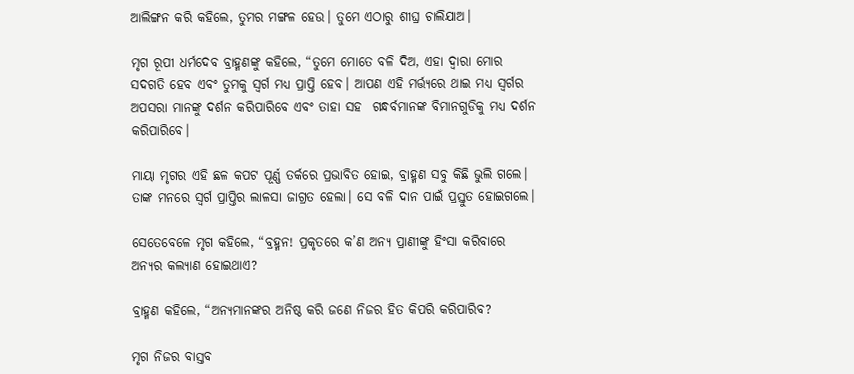ଆଲିଙ୍ଗନ କରି କହିଲେ, ତୁମର ମଙ୍ଗଳ ହେଉ। ତୁମେ ଏଠାରୁ ଶୀଘ୍ର ଚାଲିଯାଅ।

ମୃଗ ରୂପୀ ଧର୍ମଦେବ ବ୍ରାହ୍ମଣଙ୍କୁ କହିଲେ, “ତୁମେ ମୋତେ ବଳି ଦିଅ, ଏହା ଦ୍ଵାରା ମୋର ସଦଗତି ହେବ ଏବଂ ତୁମକୁ ସ୍ଵର୍ଗ ମଧ୍ୟ ପ୍ରାପ୍ତି ହେବ। ଆପଣ ଏହି ମର୍ତ୍ତ୍ୟରେ ଥାଇ ମଧ୍ୟ ସ୍ଵର୍ଗର ଅପସରା ମାନଙ୍କୁ ଦର୍ଶନ କରିପାରିବେ ଏବଂ ତାହା ସହ  ଗନ୍ଧର୍ବମାନଙ୍କ ବିମାନଗୁଡିକୁ ମଧ୍ୟ ଦର୍ଶନ କରିପାରିବେ।

ମାୟା ମୃଗର ଏହି ଛଳ କପଟ ପୂର୍ଣ୍ଣ ତର୍କରେ ପ୍ରଭାବିତ ହୋଇ, ବ୍ରାହ୍ମଣ ସବୁ କିଛି ଭୁଲି ଗଲେ। ତାଙ୍କ ମନରେ ସ୍ଵର୍ଗ ପ୍ରାପ୍ତିର ଲାଳସା ଜାଗ୍ରତ ହେଲା। ସେ ବଳି ଦାନ ପାଇଁ ପ୍ରସ୍ତୁତ ହୋଇଗଲେ।

ସେତେବେଳେ ମୃଗ କହିଲେ, “ବ୍ରହ୍ମନ! ପ୍ରକୃତରେ କ’ଣ ଅନ୍ୟ ପ୍ରାଣୀଙ୍କୁ ହିଂସା କରିବାରେ ଅନ୍ୟର କଲ୍ୟାଣ ହୋଇଥାଏ?

ବ୍ରାହ୍ମଣ କହିଲେ, “ଅନ୍ୟମାନଙ୍କର ଅନିଷ୍ଠ କରି ଜଣେ ନିଜର ହିତ କିପରି କରିପାରିବ?

ମୃଗ ନିଜର ବାସ୍ତବ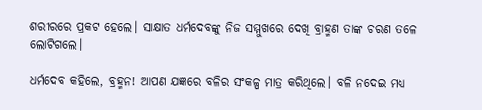ଶରୀରରେ ପ୍ରକଟ ହେଲେ। ସାକ୍ଷାତ ଧର୍ମଦେବଙ୍କୁ ନିଜ ସମ୍ମୁଖରେ ଦେଖି ବ୍ରାହ୍ମଣ ତାଙ୍କ ଚରଣ ତଳେ ଲୋଟିଗଲେ।

ଧର୍ମଦେବ କହିଲେ, ବ୍ରହ୍ମନ! ଆପଣ ଯଜ୍ଞରେ ବଳିର ସଂକଳ୍ପ ମାତ୍ର କରିଥିଲେ। ବଳି ନଦେଇ ମଧ୍ୟ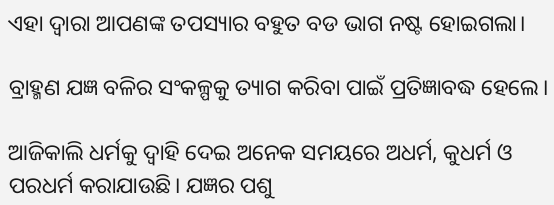ଏହା ଦ୍ଵାରା ଆପଣଙ୍କ ତପସ୍ୟାର ବହୁତ ବଡ ଭାଗ ନଷ୍ଟ ହୋଇଗଲା।

ବ୍ରାହ୍ମଣ ଯଜ୍ଞ ବଳିର ସଂକଳ୍ପକୁ ତ୍ୟାଗ କରିବା ପାଇଁ ପ୍ରତିଜ୍ଞାବଦ୍ଧ ହେଲେ।

ଆଜିକାଲି ଧର୍ମକୁ ଦ୍ଵାହି ଦେଇ ଅନେକ ସମୟରେ ଅଧର୍ମ, କୁଧର୍ମ ଓ ପରଧର୍ମ କରାଯାଉଛି। ଯଜ୍ଞର ପଶୁ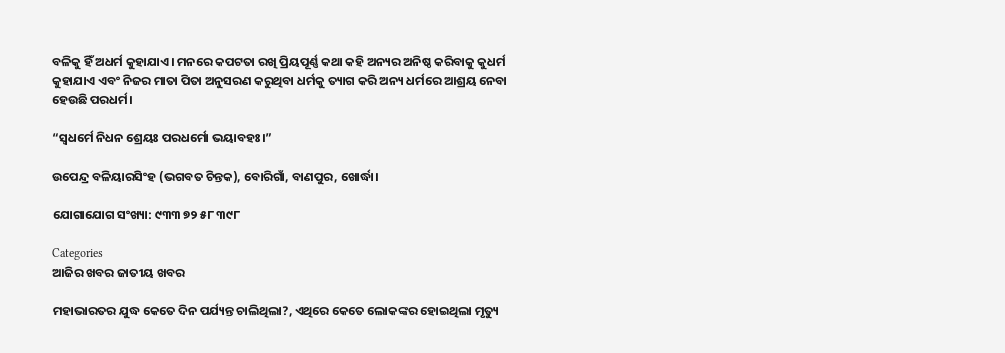ବଳିକୁ ହିଁ ଅଧର୍ମ କୁହାଯାଏ। ମନରେ କପଟତା ରଖି ପ୍ରିୟପୂର୍ଣ୍ଣ କଥା କହି ଅନ୍ୟର ଅନିଷ୍ଠ କରିବାକୁ କୁଧର୍ମ କୁହାଯାଏ ଏବଂ ନିଜର ମାତା ପିତା ଅନୁସରଣ କରୁଥିବା ଧର୍ମକୁ ତ୍ୟାଗ କରି ଅନ୍ୟ ଧର୍ମରେ ଆଶ୍ରୟ ନେବା ହେଉଛି ପରଧର୍ମ।

“ସ୍ଵଧର୍ମେ ନିଧନ ଶ୍ରେୟଃ ପରଧର୍ମୋ ଭୟାବହଃ।”

ଉପେନ୍ଦ୍ର ବଳିୟାରସିଂହ (ଭଗବତ ଚିନ୍ତକ), ବୋରିଗାଁ, ବାଣପୁର, ଖୋର୍ଦ୍ଧା।

ଯୋଗାଯୋଗ ସଂଖ୍ୟା: ୯୩୩ ୭୨ ୫୮ ୩୯୮

Categories
ଆଜିର ଖବର ଜାତୀୟ ଖବର

ମହାଭାରତର ଯୁଦ୍ଧ କେତେ ଦିନ ପର୍ଯ୍ୟନ୍ତ ଚାଲିଥିଲା?, ଏଥିରେ କେତେ ଲୋକଙ୍କର ହୋଇଥିଲା ମୃତ୍ୟୁ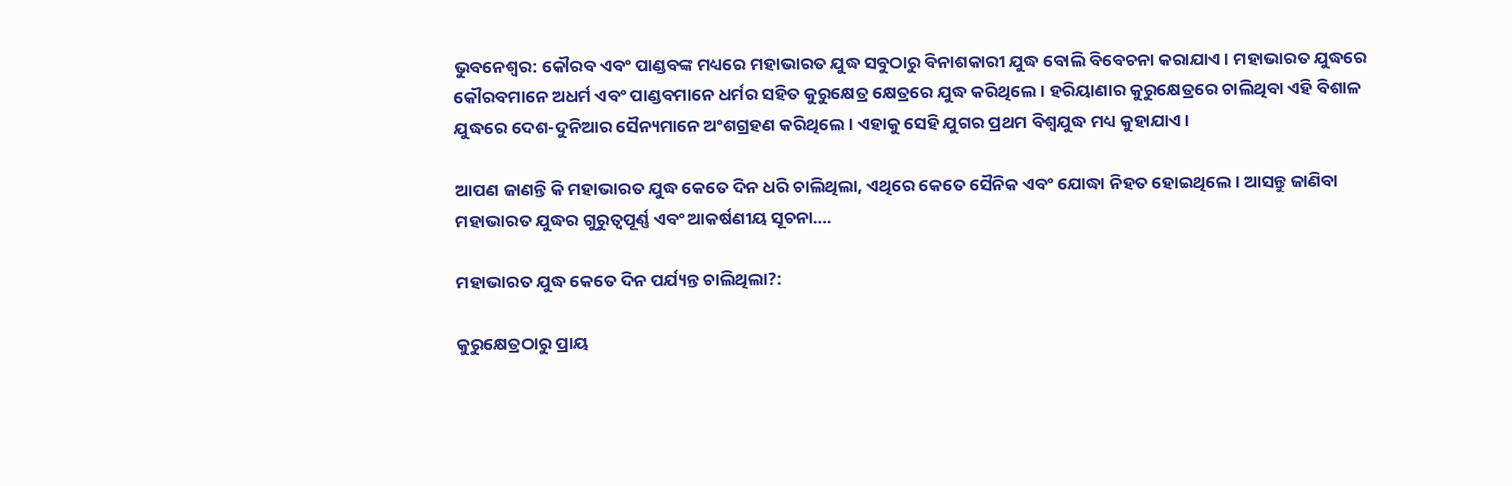ଭୁବନେଶ୍ଵର: କୌରବ ଏବଂ ପାଣ୍ଡବଙ୍କ ମଧ୍ୟରେ ମହାଭାରତ ଯୁଦ୍ଧ ସବୁଠାରୁ ବିନାଶକାରୀ ଯୁଦ୍ଧ ବୋଲି ବିବେଚନା କରାଯାଏ। ମହାଭାରତ ଯୁଦ୍ଧରେ କୌରବମାନେ ଅଧର୍ମ ଏବଂ ପାଣ୍ଡବମାନେ ଧର୍ମର ସହିତ କୁରୁକ୍ଷେତ୍ର କ୍ଷେତ୍ରରେ ଯୁଦ୍ଧ କରିଥିଲେ। ହରିୟାଣାର କୁରୁକ୍ଷେତ୍ରରେ ଚାଲିଥିବା ଏହି ବିଶାଳ ଯୁଦ୍ଧରେ ଦେଶ-ଦୁନିଆର ସୈନ୍ୟମାନେ ଅଂଶଗ୍ରହଣ କରିଥିଲେ। ଏହାକୁ ସେହି ଯୁଗର ପ୍ରଥମ ବିଶ୍ୱଯୁଦ୍ଧ ମଧ୍ୟ କୁହାଯାଏ।

ଆପଣ ଜାଣନ୍ତି କି ମହାଭାରତ ଯୁଦ୍ଧ କେତେ ଦିନ ଧରି ଚାଲିଥିଲା, ଏଥିରେ କେତେ ସୈନିକ ଏବଂ ଯୋଦ୍ଧା ନିହତ ହୋଇଥିଲେ। ଆସନ୍ତୁ ଜାଣିବା ମହାଭାରତ ଯୁଦ୍ଧର ଗୁରୁତ୍ୱପୂର୍ଣ୍ଣ ଏବଂ ଆକର୍ଷଣୀୟ ସୂଚନା….

ମହାଭାରତ ଯୁଦ୍ଧ କେତେ ଦିନ ପର୍ଯ୍ୟନ୍ତ ଚାଲିଥିଲା?:

କୁରୁକ୍ଷେତ୍ରଠାରୁ ପ୍ରାୟ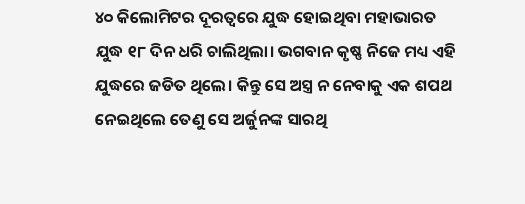୪୦ କିଲୋମିଟର ଦୂରତ୍ୱରେ ଯୁଦ୍ଧ ହୋଇଥିବା ମହାଭାରତ ଯୁଦ୍ଧ ୧୮ ଦିନ ଧରି ଚାଲିଥିଲା। ଭଗବାନ କୃଷ୍ଣ ନିଜେ ମଧ୍ୟ ଏହି ଯୁଦ୍ଧରେ ଜଡିତ ଥିଲେ। କିନ୍ତୁ ସେ ଅସ୍ତ୍ର ନ ନେବାକୁ ଏକ ଶପଥ ନେଇଥିଲେ ତେଣୁ ସେ ଅର୍ଜୁନଙ୍କ ସାରଥି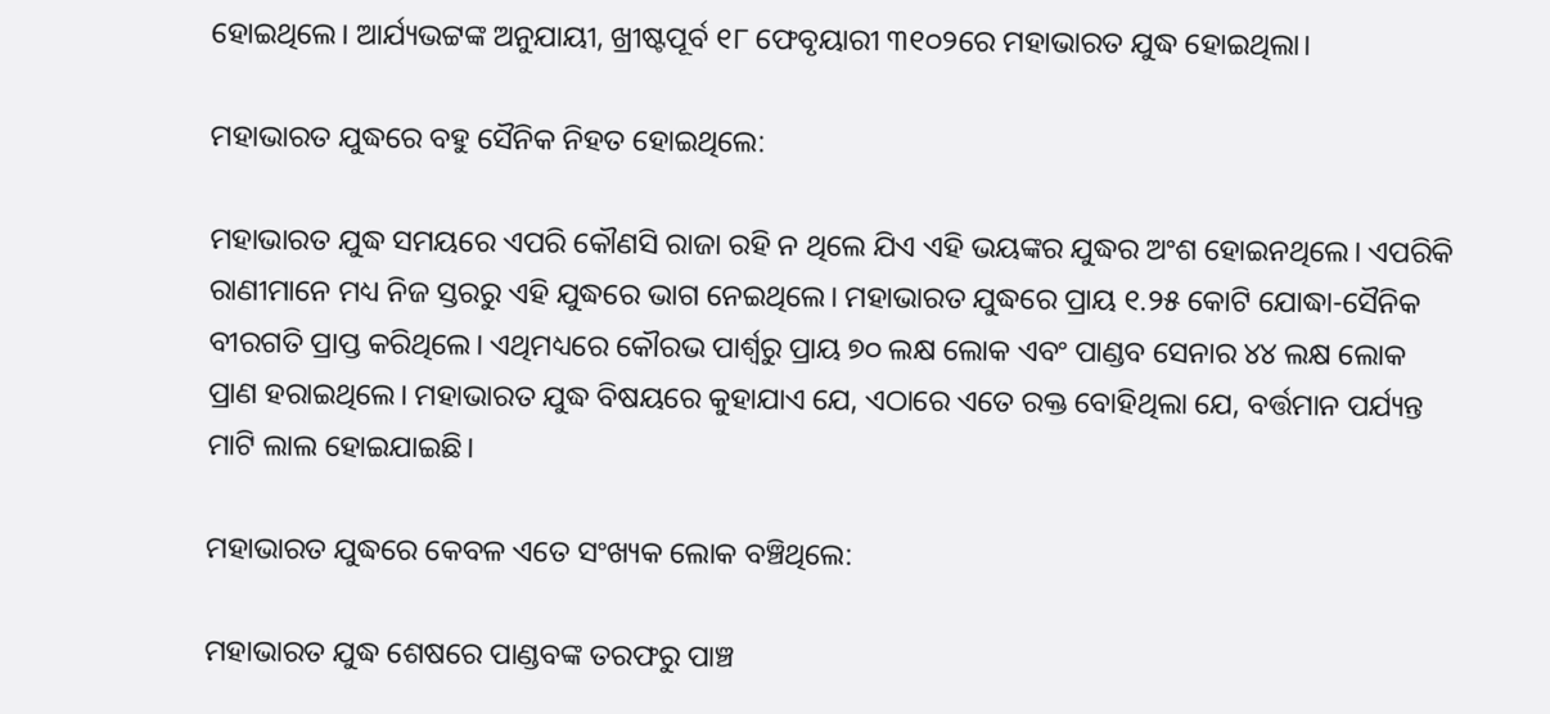ହୋଇଥିଲେ। ଆର୍ଯ୍ୟଭଟ୍ଟଙ୍କ ଅନୁଯାୟୀ, ଖ୍ରୀଷ୍ଟପୂର୍ବ ୧୮ ଫେବୃୟାରୀ ୩୧୦୨ରେ ମହାଭାରତ ଯୁଦ୍ଧ ହୋଇଥିଲା।

ମହାଭାରତ ଯୁଦ୍ଧରେ ବହୁ ସୈନିକ ନିହତ ହୋଇଥିଲେ:

ମହାଭାରତ ଯୁଦ୍ଧ ସମୟରେ ଏପରି କୌଣସି ରାଜା ରହି ନ ଥିଲେ ଯିଏ ଏହି ଭୟଙ୍କର ଯୁଦ୍ଧର ଅଂଶ ହୋଇନଥିଲେ। ଏପରିକି ରାଣୀମାନେ ମଧ୍ୟ ନିଜ ସ୍ତରରୁ ଏହି ଯୁଦ୍ଧରେ ଭାଗ ନେଇଥିଲେ। ମହାଭାରତ ଯୁଦ୍ଧରେ ପ୍ରାୟ ୧.୨୫ କୋଟି ଯୋଦ୍ଧା-ସୈନିକ ବୀରଗତି ପ୍ରାପ୍ତ କରିଥିଲେ। ଏଥିମଧ୍ୟରେ କୌରଭ ପାର୍ଶ୍ୱରୁ ପ୍ରାୟ ୭୦ ଲକ୍ଷ ଲୋକ ଏବଂ ପାଣ୍ଡବ ସେନାର ୪୪ ଲକ୍ଷ ଲୋକ ପ୍ରାଣ ହରାଇଥିଲେ। ମହାଭାରତ ଯୁଦ୍ଧ ବିଷୟରେ କୁହାଯାଏ ଯେ, ଏଠାରେ ଏତେ ରକ୍ତ ବୋହିଥିଲା ଯେ, ବର୍ତ୍ତମାନ ପର୍ଯ୍ୟନ୍ତ ମାଟି ଲାଲ ହୋଇଯାଇଛି।

ମହାଭାରତ ଯୁଦ୍ଧରେ କେବଳ ଏତେ ସଂଖ୍ୟକ ଲୋକ ବଞ୍ଚିଥିଲେ:

ମହାଭାରତ ଯୁଦ୍ଧ ଶେଷରେ ପାଣ୍ଡବଙ୍କ ତରଫରୁ ପାଞ୍ଚ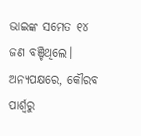ଭାଇଙ୍କ ସମେତ ୧୪ ଜଣ ବଞ୍ଚିଥିଲେ। ଅନ୍ୟପକ୍ଷରେ, କୌରବ ପାର୍ଶ୍ୱରୁ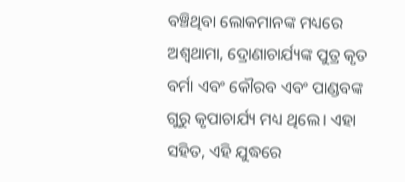ବଞ୍ଚିଥିବା ଲୋକମାନଙ୍କ ମଧ୍ୟରେ ଅଶ୍ୱଥାମା, ଦ୍ରୋଣାଚାର୍ଯ୍ୟଙ୍କ ପୁତ୍ର କୃତ ବର୍ମା ଏବଂ କୌରବ ଏବଂ ପାଣ୍ଡବଙ୍କ ଗୁରୁ କୃପାଚାର୍ଯ୍ୟ ମଧ୍ୟ ଥିଲେ। ଏହା ସହିତ, ଏହି ଯୁଦ୍ଧରେ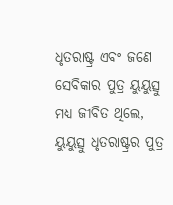ଧୃତରାଷ୍ଟ୍ର ଏବଂ ଜଣେ ସେବିକାର ପୁତ୍ର ୟୁୟୁତ୍ସୁ ମଧ୍ୟ ଜୀବିତ ଥିଲେ, ୟୁୟୁତ୍ସୁ ଧୃତରାଷ୍ଟ୍ରର ପୁତ୍ର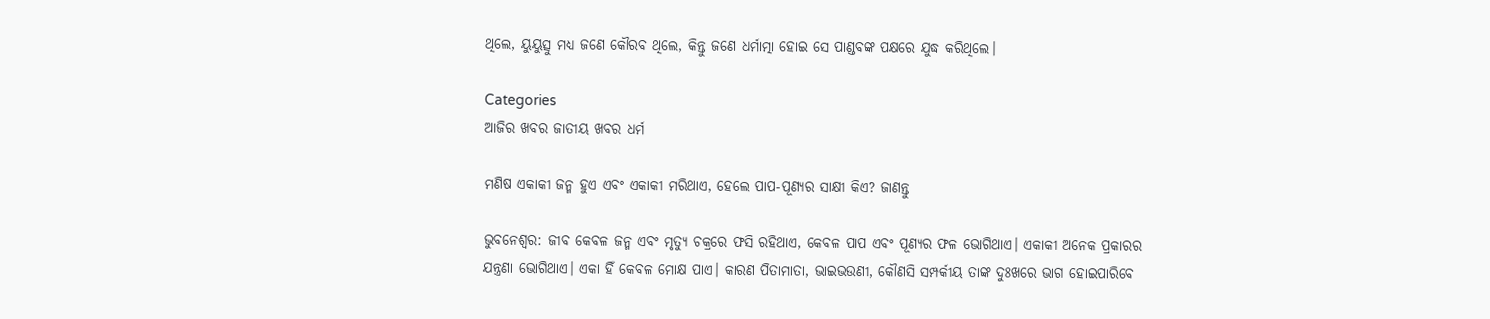ଥିଲେ, ୟୁୟୁତ୍ସୁ ମଧ୍ୟ ଜଣେ କୌରବ ଥିଲେ, କିନ୍ତୁ ଜଣେ ଧର୍ମାତ୍ମା ହୋଇ ସେ ପାଣ୍ଡବଙ୍କ ପକ୍ଷରେ ଯୁଦ୍ଧ କରିଥିଲେ।

Categories
ଆଜିର ଖବର ଜାତୀୟ ଖବର ଧର୍ମ

ମଣିଷ ଏକାକୀ ଜନ୍ମ ହୁଏ ଏବଂ ଏକାକୀ ମରିଥାଏ, ହେଲେ ପାପ-ପୂଣ୍ୟର ସାକ୍ଷୀ କିଏ? ଜାଣନ୍ତୁ

ଭୁବନେଶ୍ଵର: ଜୀବ କେବଳ ଜନ୍ମ ଏବଂ ମୃତ୍ୟୁ ଚକ୍ରରେ ଫସି ରହିଥାଏ, କେବଳ ପାପ ଏବଂ ପୂଣ୍ୟର ଫଳ ଭୋଗିଥାଏ। ଏକାକୀ ଅନେକ ପ୍ରକାରର ଯନ୍ତ୍ରଣା ଭୋଗିଥାଏ। ଏକା ହିଁ କେବଳ ମୋକ୍ଷ ପାଏ। କାରଣ ପିତାମାତା, ଭାଇଭଉଣୀ, କୌଣସି ସମ୍ପର୍କୀୟ ତାଙ୍କ ଦୁଃଖରେ ଭାଗ ହୋଇପାରିବେ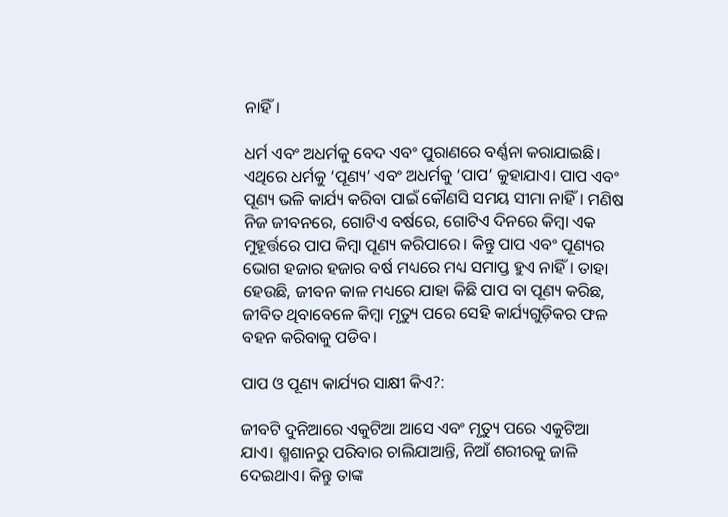ନାହିଁ।

ଧର୍ମ ଏବଂ ଅଧର୍ମକୁ ବେଦ ଏବଂ ପୁରାଣରେ ବର୍ଣ୍ଣନା କରାଯାଇଛି। ଏଥିରେ ଧର୍ମକୁ ‘ପୂଣ୍ୟ’ ଏବଂ ଅଧର୍ମକୁ ‘ପାପ’ କୁହାଯାଏ। ପାପ ଏବଂ ପୂଣ୍ୟ ଭଳି କାର୍ଯ୍ୟ କରିବା ପାଇଁ କୌଣସି ସମୟ ସୀମା ନାହିଁ। ମଣିଷ ନିଜ ଜୀବନରେ, ଗୋଟିଏ ବର୍ଷରେ, ଗୋଟିଏ ଦିନରେ କିମ୍ବା ଏକ ମୁହୂର୍ତ୍ତରେ ପାପ କିମ୍ବା ପୂଣ୍ୟ କରିପାରେ। କିନ୍ତୁ ପାପ ଏବଂ ପୂଣ୍ୟର ଭୋଗ ହଜାର ହଜାର ବର୍ଷ ମଧ୍ୟରେ ମଧ୍ୟ ସମାପ୍ତ ହୁଏ ନାହିଁ। ତାହା ହେଉଛି, ଜୀବନ କାଳ ମଧ୍ୟରେ ଯାହା କିଛି ପାପ ବା ପୂଣ୍ୟ କରିଛ, ଜୀବିତ ଥିବାବେଳେ କିମ୍ବା ମୃତ୍ୟୁ ପରେ ସେହି କାର୍ଯ୍ୟଗୁଡ଼ିକର ଫଳ ବହନ କରିବାକୁ ପଡିବ।

ପାପ ଓ ପୂଣ୍ୟ କାର୍ଯ୍ୟର ସାକ୍ଷୀ କିଏ?:

ଜୀବଟି ଦୁନିଆରେ ଏକୁଟିଆ ଆସେ ଏବଂ ମୃତ୍ୟୁ ପରେ ଏକୁଟିଆ ଯାଏ। ଶ୍ମଶାନରୁ ପରିବାର ଚାଲିଯାଆନ୍ତି, ନିଆଁ ଶରୀରକୁ ଜାଳି ଦେଇଥାଏ। କିନ୍ତୁ ତାଙ୍କ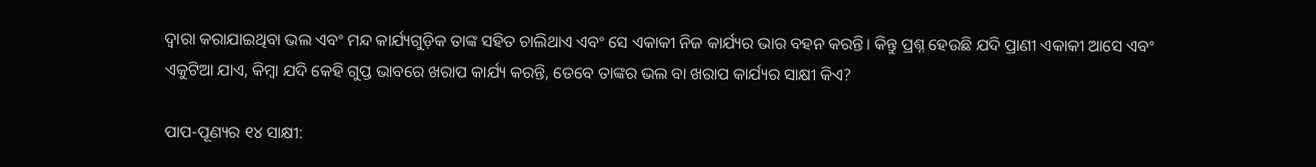ଦ୍ୱାରା କରାଯାଇଥିବା ଭଲ ଏବଂ ମନ୍ଦ କାର୍ଯ୍ୟଗୁଡ଼ିକ ତାଙ୍କ ସହିତ ଚାଲିଥାଏ ଏବଂ ସେ ଏକାକୀ ନିଜ କାର୍ଯ୍ୟର ଭାର ବହନ କରନ୍ତି। କିନ୍ତୁ ପ୍ରଶ୍ନ ହେଉଛି ଯଦି ପ୍ରାଣୀ ଏକାକୀ ଆସେ ଏବଂ ଏକୁଟିଆ ଯାଏ, କିମ୍ବା ଯଦି କେହି ଗୁପ୍ତ ଭାବରେ ଖରାପ କାର୍ଯ୍ୟ କରନ୍ତି, ତେବେ ତାଙ୍କର ଭଲ ବା ଖରାପ କାର୍ଯ୍ୟର ସାକ୍ଷୀ କିଏ?

ପାପ-ପୂଣ୍ୟର ୧୪ ସାକ୍ଷୀ: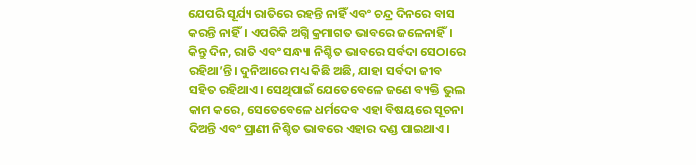ଯେପରି ସୂର୍ଯ୍ୟ ରାତିରେ ରହନ୍ତି ନାହିଁ ଏବଂ ଚନ୍ଦ୍ର ଦିନରେ ବାସ କରନ୍ତି ନାହିଁ। ଏପରିକି ଅଗ୍ନି କ୍ରମାଗତ ଭାବରେ ଜଳେନାହିଁ। କିନ୍ତୁ ଦିନ, ରାତି ଏବଂ ସନ୍ଧ୍ୟା ନିଶ୍ଚିତ ଭାବରେ ସର୍ବଦା ସେଠାରେ ରହିଥା’ନ୍ତି। ଦୁନିଆରେ ମଧ୍ୟ କିଛି ଅଛି, ଯାହା ସର୍ବଦା ଜୀବ ସହିତ ରହିଥାଏ। ସେଥିପାଇଁ ଯେତେବେଳେ ଜଣେ ବ୍ୟକ୍ତି ଭୁଲ କାମ କରେ, ସେତେବେଳେ ଧର୍ମଦେବ ଏହା ବିଷୟରେ ସୂଚନା ଦିଅନ୍ତି ଏବଂ ପ୍ରାଣୀ ନିଶ୍ଚିତ ଭାବରେ ଏହାର ଦଣ୍ଡ ପାଇଥାଏ।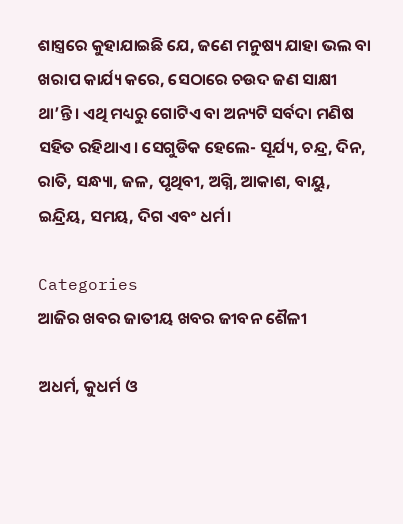ଶାସ୍ତ୍ରରେ କୁହାଯାଇଛି ଯେ, ଜଣେ ମନୁଷ୍ୟ ଯାହା ଭଲ ବା ଖରାପ କାର୍ଯ୍ୟ କରେ, ସେଠାରେ ଚଉଦ ଜଣ ସାକ୍ଷୀ ଥା’ନ୍ତି। ଏଥି ମଧ୍ୟରୁ ଗୋଟିଏ ବା ଅନ୍ୟଟି ସର୍ବଦା ମଣିଷ ସହିତ ରହିଥାଏ। ସେଗୁଡିକ ହେଲେ- ସୂର୍ଯ୍ୟ, ଚନ୍ଦ୍ର, ଦିନ, ରାତି, ସନ୍ଧ୍ୟା, ଜଳ, ପୃଥିବୀ, ଅଗ୍ନି, ଆକାଶ, ବାୟୁ, ଇନ୍ଦ୍ରିୟ, ସମୟ, ଦିଗ ଏବଂ ଧର୍ମ।

Categories
ଆଜିର ଖବର ଜାତୀୟ ଖବର ଜୀବନ ଶୈଳୀ

ଅଧର୍ମ, କୁଧର୍ମ ଓ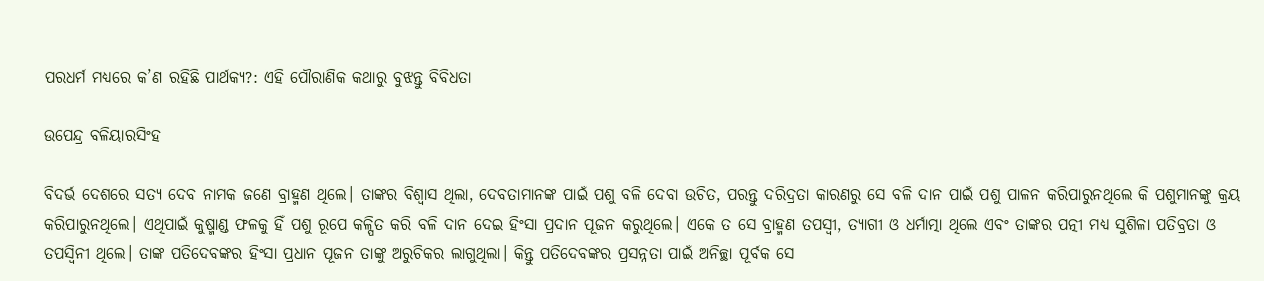ପରଧର୍ମ ମଧ୍ୟରେ କ’ଣ ରହିଛି ପାର୍ଥକ୍ୟ?: ଏହି ପୌରାଣିକ କଥାରୁ ବୁଝନ୍ତୁ ବିବିଧତା

ଉପେନ୍ଦ୍ର ବଳିୟାରସିଂହ

ବିଦର୍ଭ ଦେଶରେ ସତ୍ୟ ଦେବ ନାମକ ଜଣେ ବ୍ରାହ୍ମଣ ଥିଲେ। ତାଙ୍କର ବିଶ୍ଵାସ ଥିଲା, ଦେବତାମାନଙ୍କ ପାଇଁ ପଶୁ ବଳି ଦେବା ଉଚିତ, ପରନ୍ତୁ ଦରିଦ୍ରତା କାରଣରୁ ସେ ବଳି ଦାନ ପାଇଁ ପଶୁ ପାଳନ କରିପାରୁନଥିଲେ କି ପଶୁମାନଙ୍କୁ କ୍ରୟ କରିପାରୁନଥିଲେ। ଏଥିପାଇଁ କୁଷ୍ମାଣ୍ଡ ଫଳକୁ ହିଁ ପଶୁ ରୂପେ କଳ୍ପିତ କରି ବଳି ଦାନ ଦେଇ ହିଂସା ପ୍ରଦାନ ପୂଜନ କରୁଥିଲେ। ଏକେ ତ ସେ ବ୍ରାହ୍ମଣ ତପସ୍ଵୀ, ତ୍ୟାଗୀ ଓ ଧର୍ମାତ୍ମା ଥିଲେ ଏବଂ ତାଙ୍କର ପତ୍ନୀ ମଧ୍ୟ ସୁଶିଳା ପତିବ୍ରତା ଓ ତପସ୍ଵିନୀ ଥିଲେ। ତାଙ୍କ ପତିଦେବଙ୍କର ହିଂସା ପ୍ରଧାନ ପୂଜନ ତାଙ୍କୁ ଅରୁଚିକର ଲାଗୁଥିଲା। କିନ୍ତୁ ପତିଦେବଙ୍କର ପ୍ରସନ୍ନତା ପାଇଁ ଅନିଚ୍ଛା ପୂର୍ବକ ସେ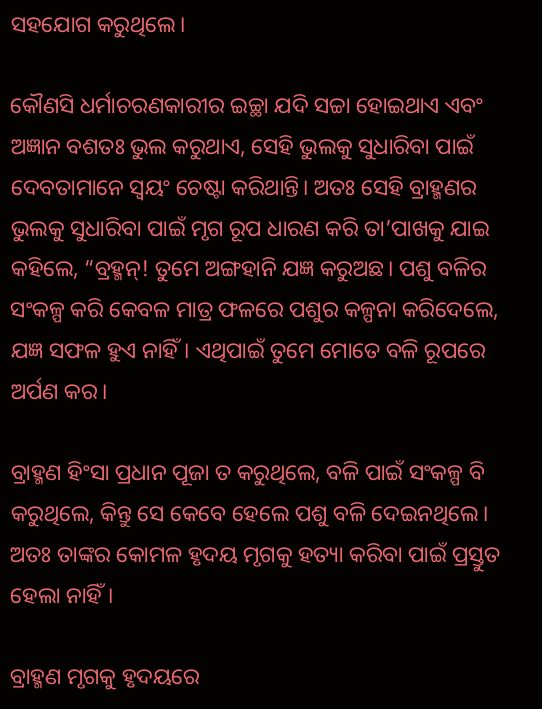ସହଯୋଗ କରୁଥିଲେ।

କୌଣସି ଧର୍ମାଚରଣକାରୀର ଇଚ୍ଛା ଯଦି ସଚ୍ଚା ହୋଇଥାଏ ଏବଂ ଅଜ୍ଞାନ ବଶତଃ ଭୁଲ କରୁଥାଏ, ସେହି ଭୁଲକୁ ସୁଧାରିବା ପାଇଁ ଦେବତାମାନେ ସ୍ଵୟଂ ଚେଷ୍ଟା କରିଥାନ୍ତି। ଅତଃ ସେହି ବ୍ରାହ୍ମଣର ଭୁଲକୁ ସୁଧାରିବା ପାଇଁ ମୃଗ ରୂପ ଧାରଣ କରି ତା’ପାଖକୁ ଯାଇ କହିଲେ, “ବ୍ରହ୍ମନ୍! ତୁମେ ଅଙ୍ଗହାନି ଯଜ୍ଞ କରୁଅଛ। ପଶୁ ବଳିର ସଂକଳ୍ପ କରି କେବଳ ମାତ୍ର ଫଳରେ ପଶୁର କଳ୍ପନା କରିଦେଲେ, ଯଜ୍ଞ ସଫଳ ହୁଏ ନାହିଁ। ଏଥିପାଇଁ ତୁମେ ମୋତେ ବଳି ରୂପରେ ଅର୍ପଣ କର।

ବ୍ରାହ୍ମଣ ହିଂସା ପ୍ରଧାନ ପୂଜା ତ କରୁଥିଲେ, ବଳି ପାଇଁ ସଂକଳ୍ପ ବି କରୁଥିଲେ, କିନ୍ତୁ ସେ କେବେ ହେଲେ ପଶୁ ବଳି ଦେଇନଥିଲେ। ଅତଃ ତାଙ୍କର କୋମଳ ହୃଦୟ ମୃଗକୁ ହତ୍ୟା କରିବା ପାଇଁ ପ୍ରସ୍ତୁତ ହେଲା ନାହିଁ।

ବ୍ରାହ୍ମଣ ମୃଗକୁ ହୃଦୟରେ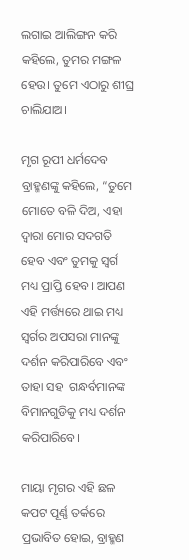ଲଗାଇ ଆଲିଙ୍ଗନ କରି କହିଲେ, ତୁମର ମଙ୍ଗଳ ହେଉ। ତୁମେ ଏଠାରୁ ଶୀଘ୍ର ଚାଲିଯାଅ।

ମୃଗ ରୂପୀ ଧର୍ମଦେବ ବ୍ରାହ୍ମଣଙ୍କୁ କହିଲେ, “ତୁମେ ମୋତେ ବଳି ଦିଅ, ଏହା ଦ୍ଵାରା ମୋର ସଦଗତି ହେବ ଏବଂ ତୁମକୁ ସ୍ଵର୍ଗ ମଧ୍ୟ ପ୍ରାପ୍ତି ହେବ। ଆପଣ ଏହି ମର୍ତ୍ତ୍ୟରେ ଥାଇ ମଧ୍ୟ ସ୍ଵର୍ଗର ଅପସରା ମାନଙ୍କୁ ଦର୍ଶନ କରିପାରିବେ ଏବଂ ତାହା ସହ  ଗନ୍ଧର୍ବମାନଙ୍କ ବିମାନଗୁଡିକୁ ମଧ୍ୟ ଦର୍ଶନ କରିପାରିବେ।

ମାୟା ମୃଗର ଏହି ଛଳ କପଟ ପୂର୍ଣ୍ଣ ତର୍କରେ ପ୍ରଭାବିତ ହୋଇ, ବ୍ରାହ୍ମଣ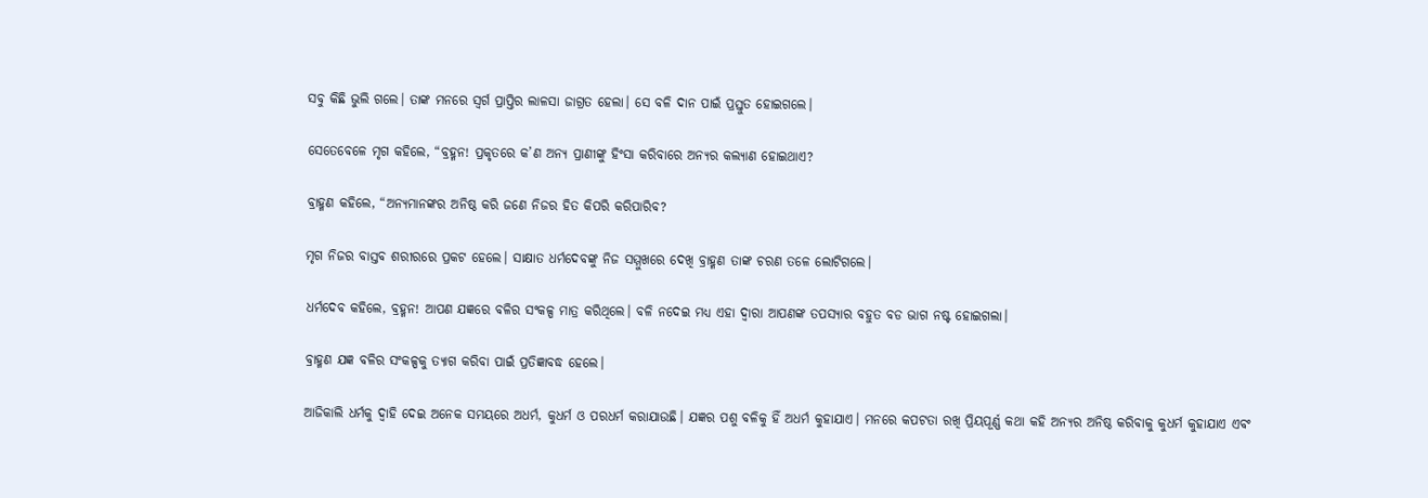ସବୁ କିଛି ଭୁଲି ଗଲେ। ତାଙ୍କ ମନରେ ସ୍ଵର୍ଗ ପ୍ରାପ୍ତିର ଲାଳସା ଜାଗ୍ରତ ହେଲା। ସେ ବଳି ଦାନ ପାଇଁ ପ୍ରସ୍ତୁତ ହୋଇଗଲେ।

ସେତେବେଳେ ମୃଗ କହିଲେ, “ବ୍ରହ୍ମନ! ପ୍ରକୃତରେ କ’ଣ ଅନ୍ୟ ପ୍ରାଣୀଙ୍କୁ ହିଂସା କରିବାରେ ଅନ୍ୟର କଲ୍ୟାଣ ହୋଇଥାଏ?

ବ୍ରାହ୍ମଣ କହିଲେ, “ଅନ୍ୟମାନଙ୍କର ଅନିଷ୍ଠ କରି ଜଣେ ନିଜର ହିତ କିପରି କରିପାରିବ?

ମୃଗ ନିଜର ବାସ୍ତବ ଶରୀରରେ ପ୍ରକଟ ହେଲେ। ସାକ୍ଷାତ ଧର୍ମଦେବଙ୍କୁ ନିଜ ସମ୍ମୁଖରେ ଦେଖି ବ୍ରାହ୍ମଣ ତାଙ୍କ ଚରଣ ତଳେ ଲୋଟିଗଲେ।

ଧର୍ମଦେବ କହିଲେ, ବ୍ରହ୍ମନ! ଆପଣ ଯଜ୍ଞରେ ବଳିର ସଂକଳ୍ପ ମାତ୍ର କରିଥିଲେ। ବଳି ନଦେଇ ମଧ୍ୟ ଏହା ଦ୍ଵାରା ଆପଣଙ୍କ ତପସ୍ୟାର ବହୁତ ବଡ ଭାଗ ନଷ୍ଟ ହୋଇଗଲା।

ବ୍ରାହ୍ମଣ ଯଜ୍ଞ ବଳିର ସଂକଳ୍ପକୁ ତ୍ୟାଗ କରିବା ପାଇଁ ପ୍ରତିଜ୍ଞାବଦ୍ଧ ହେଲେ।

ଆଜିକାଲି ଧର୍ମକୁ ଦ୍ଵାହି ଦେଇ ଅନେକ ସମୟରେ ଅଧର୍ମ, କୁଧର୍ମ ଓ ପରଧର୍ମ କରାଯାଉଛି। ଯଜ୍ଞର ପଶୁ ବଳିକୁ ହିଁ ଅଧର୍ମ କୁହାଯାଏ। ମନରେ କପଟତା ରଖି ପ୍ରିୟପୂର୍ଣ୍ଣ କଥା କହି ଅନ୍ୟର ଅନିଷ୍ଠ କରିବାକୁ କୁଧର୍ମ କୁହାଯାଏ ଏବଂ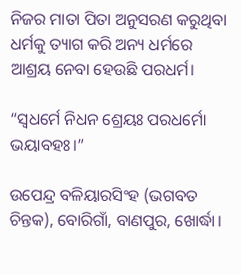ନିଜର ମାତା ପିତା ଅନୁସରଣ କରୁଥିବା ଧର୍ମକୁ ତ୍ୟାଗ କରି ଅନ୍ୟ ଧର୍ମରେ ଆଶ୍ରୟ ନେବା ହେଉଛି ପରଧର୍ମ।

“ସ୍ଵଧର୍ମେ ନିଧନ ଶ୍ରେୟଃ ପରଧର୍ମୋ ଭୟାବହଃ।”

ଉପେନ୍ଦ୍ର ବଳିୟାରସିଂହ (ଭଗବତ ଚିନ୍ତକ), ବୋରିଗାଁ, ବାଣପୁର, ଖୋର୍ଦ୍ଧା।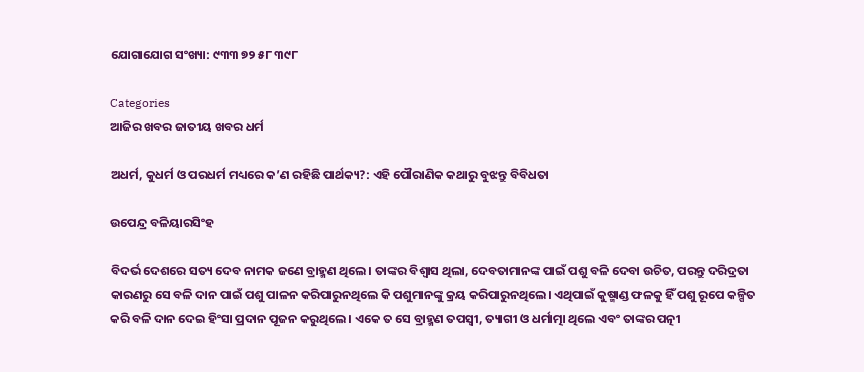ଯୋଗାଯୋଗ ସଂଖ୍ୟା: ୯୩୩ ୭୨ ୫୮ ୩୯୮

Categories
ଆଜିର ଖବର ଜାତୀୟ ଖବର ଧର୍ମ

ଅଧର୍ମ, କୁଧର୍ମ ଓ ପରଧର୍ମ ମଧ୍ୟରେ କ’ଣ ରହିଛି ପାର୍ଥକ୍ୟ?: ଏହି ପୌରାଣିକ କଥାରୁ ବୁଝନ୍ତୁ ବିବିଧତା

ଉପେନ୍ଦ୍ର ବଳିୟାରସିଂହ

ବିଦର୍ଭ ଦେଶରେ ସତ୍ୟ ଦେବ ନାମକ ଜଣେ ବ୍ରାହ୍ମଣ ଥିଲେ। ତାଙ୍କର ବିଶ୍ଵାସ ଥିଲା, ଦେବତାମାନଙ୍କ ପାଇଁ ପଶୁ ବଳି ଦେବା ଉଚିତ, ପରନ୍ତୁ ଦରିଦ୍ରତା କାରଣରୁ ସେ ବଳି ଦାନ ପାଇଁ ପଶୁ ପାଳନ କରିପାରୁନଥିଲେ କି ପଶୁମାନଙ୍କୁ କ୍ରୟ କରିପାରୁନଥିଲେ। ଏଥିପାଇଁ କୁଷ୍ମାଣ୍ଡ ଫଳକୁ ହିଁ ପଶୁ ରୂପେ କଳ୍ପିତ କରି ବଳି ଦାନ ଦେଇ ହିଂସା ପ୍ରଦାନ ପୂଜନ କରୁଥିଲେ। ଏକେ ତ ସେ ବ୍ରାହ୍ମଣ ତପସ୍ଵୀ, ତ୍ୟାଗୀ ଓ ଧର୍ମାତ୍ମା ଥିଲେ ଏବଂ ତାଙ୍କର ପତ୍ନୀ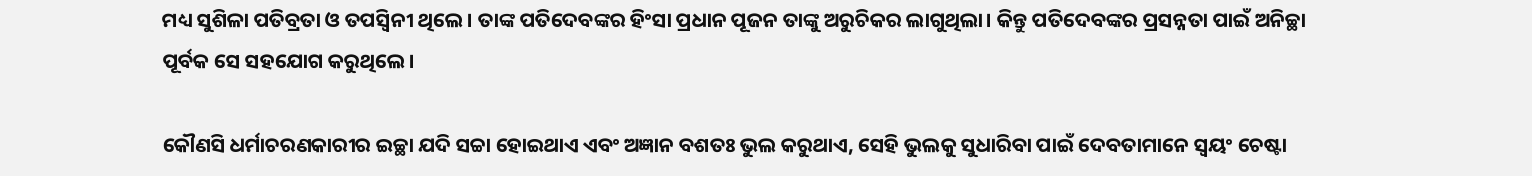ମଧ୍ୟ ସୁଶିଳା ପତିବ୍ରତା ଓ ତପସ୍ଵିନୀ ଥିଲେ। ତାଙ୍କ ପତିଦେବଙ୍କର ହିଂସା ପ୍ରଧାନ ପୂଜନ ତାଙ୍କୁ ଅରୁଚିକର ଲାଗୁଥିଲା। କିନ୍ତୁ ପତିଦେବଙ୍କର ପ୍ରସନ୍ନତା ପାଇଁ ଅନିଚ୍ଛା ପୂର୍ବକ ସେ ସହଯୋଗ କରୁଥିଲେ।

କୌଣସି ଧର୍ମାଚରଣକାରୀର ଇଚ୍ଛା ଯଦି ସଚ୍ଚା ହୋଇଥାଏ ଏବଂ ଅଜ୍ଞାନ ବଶତଃ ଭୁଲ କରୁଥାଏ, ସେହି ଭୁଲକୁ ସୁଧାରିବା ପାଇଁ ଦେବତାମାନେ ସ୍ଵୟଂ ଚେଷ୍ଟା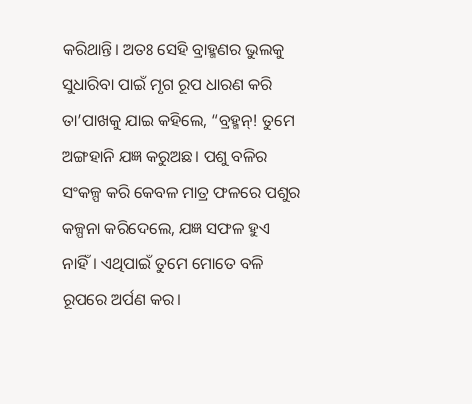କରିଥାନ୍ତି। ଅତଃ ସେହି ବ୍ରାହ୍ମଣର ଭୁଲକୁ ସୁଧାରିବା ପାଇଁ ମୃଗ ରୂପ ଧାରଣ କରି ତା’ପାଖକୁ ଯାଇ କହିଲେ, “ବ୍ରହ୍ମନ୍! ତୁମେ ଅଙ୍ଗହାନି ଯଜ୍ଞ କରୁଅଛ। ପଶୁ ବଳିର ସଂକଳ୍ପ କରି କେବଳ ମାତ୍ର ଫଳରେ ପଶୁର କଳ୍ପନା କରିଦେଲେ, ଯଜ୍ଞ ସଫଳ ହୁଏ ନାହିଁ। ଏଥିପାଇଁ ତୁମେ ମୋତେ ବଳି ରୂପରେ ଅର୍ପଣ କର।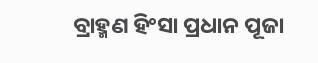ବ୍ରାହ୍ମଣ ହିଂସା ପ୍ରଧାନ ପୂଜା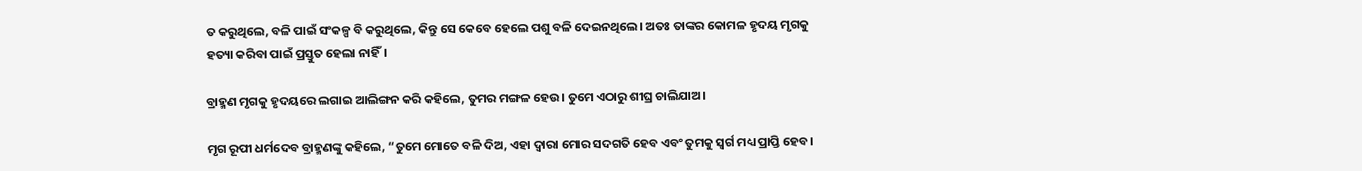ତ କରୁଥିଲେ, ବଳି ପାଇଁ ସଂକଳ୍ପ ବି କରୁଥିଲେ, କିନ୍ତୁ ସେ କେବେ ହେଲେ ପଶୁ ବଳି ଦେଇନଥିଲେ। ଅତଃ ତାଙ୍କର କୋମଳ ହୃଦୟ ମୃଗକୁ ହତ୍ୟା କରିବା ପାଇଁ ପ୍ରସ୍ତୁତ ହେଲା ନାହିଁ।

ବ୍ରାହ୍ମଣ ମୃଗକୁ ହୃଦୟରେ ଲଗାଇ ଆଲିଙ୍ଗନ କରି କହିଲେ, ତୁମର ମଙ୍ଗଳ ହେଉ। ତୁମେ ଏଠାରୁ ଶୀଘ୍ର ଚାଲିଯାଅ।

ମୃଗ ରୂପୀ ଧର୍ମଦେବ ବ୍ରାହ୍ମଣଙ୍କୁ କହିଲେ, “ତୁମେ ମୋତେ ବଳି ଦିଅ, ଏହା ଦ୍ଵାରା ମୋର ସଦଗତି ହେବ ଏବଂ ତୁମକୁ ସ୍ଵର୍ଗ ମଧ୍ୟ ପ୍ରାପ୍ତି ହେବ।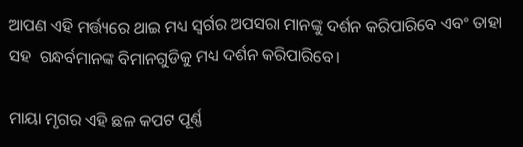ଆପଣ ଏହି ମର୍ତ୍ତ୍ୟରେ ଥାଇ ମଧ୍ୟ ସ୍ଵର୍ଗର ଅପସରା ମାନଙ୍କୁ ଦର୍ଶନ କରିପାରିବେ ଏବଂ ତାହା ସହ  ଗନ୍ଧର୍ବମାନଙ୍କ ବିମାନଗୁଡିକୁ ମଧ୍ୟ ଦର୍ଶନ କରିପାରିବେ।

ମାୟା ମୃଗର ଏହି ଛଳ କପଟ ପୂର୍ଣ୍ଣ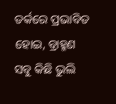ତର୍କରେ ପ୍ରଭାବିତ ହୋଇ, ବ୍ରାହ୍ମଣ ସବୁ କିଛି ଭୁଲି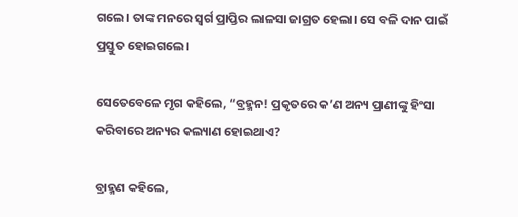ଗଲେ। ତାଙ୍କ ମନରେ ସ୍ଵର୍ଗ ପ୍ରାପ୍ତିର ଲାଳସା ଜାଗ୍ରତ ହେଲା। ସେ ବଳି ଦାନ ପାଇଁ ପ୍ରସ୍ତୁତ ହୋଇଗଲେ।

ସେତେବେଳେ ମୃଗ କହିଲେ, “ବ୍ରହ୍ମନ! ପ୍ରକୃତରେ କ’ଣ ଅନ୍ୟ ପ୍ରାଣୀଙ୍କୁ ହିଂସା କରିବାରେ ଅନ୍ୟର କଲ୍ୟାଣ ହୋଇଥାଏ?

ବ୍ରାହ୍ମଣ କହିଲେ,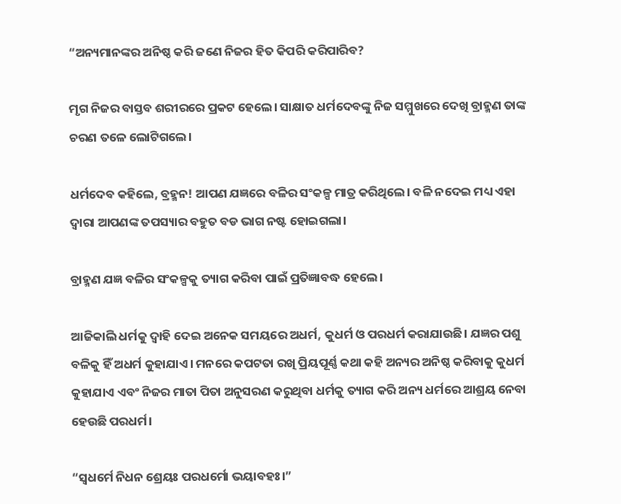“ଅନ୍ୟମାନଙ୍କର ଅନିଷ୍ଠ କରି ଜଣେ ନିଜର ହିତ କିପରି କରିପାରିବ?

ମୃଗ ନିଜର ବାସ୍ତବ ଶରୀରରେ ପ୍ରକଟ ହେଲେ। ସାକ୍ଷାତ ଧର୍ମଦେବଙ୍କୁ ନିଜ ସମ୍ମୁଖରେ ଦେଖି ବ୍ରାହ୍ମଣ ତାଙ୍କ ଚରଣ ତଳେ ଲୋଟିଗଲେ।

ଧର୍ମଦେବ କହିଲେ, ବ୍ରହ୍ମନ! ଆପଣ ଯଜ୍ଞରେ ବଳିର ସଂକଳ୍ପ ମାତ୍ର କରିଥିଲେ। ବଳି ନଦେଇ ମଧ୍ୟ ଏହା ଦ୍ଵାରା ଆପଣଙ୍କ ତପସ୍ୟାର ବହୁତ ବଡ ଭାଗ ନଷ୍ଟ ହୋଇଗଲା।

ବ୍ରାହ୍ମଣ ଯଜ୍ଞ ବଳିର ସଂକଳ୍ପକୁ ତ୍ୟାଗ କରିବା ପାଇଁ ପ୍ରତିଜ୍ଞାବଦ୍ଧ ହେଲେ।

ଆଜିକାଲି ଧର୍ମକୁ ଦ୍ଵାହି ଦେଇ ଅନେକ ସମୟରେ ଅଧର୍ମ, କୁଧର୍ମ ଓ ପରଧର୍ମ କରାଯାଉଛି। ଯଜ୍ଞର ପଶୁ ବଳିକୁ ହିଁ ଅଧର୍ମ କୁହାଯାଏ। ମନରେ କପଟତା ରଖି ପ୍ରିୟପୂର୍ଣ୍ଣ କଥା କହି ଅନ୍ୟର ଅନିଷ୍ଠ କରିବାକୁ କୁଧର୍ମ କୁହାଯାଏ ଏବଂ ନିଜର ମାତା ପିତା ଅନୁସରଣ କରୁଥିବା ଧର୍ମକୁ ତ୍ୟାଗ କରି ଅନ୍ୟ ଧର୍ମରେ ଆଶ୍ରୟ ନେବା ହେଉଛି ପରଧର୍ମ।

“ସ୍ଵଧର୍ମେ ନିଧନ ଶ୍ରେୟଃ ପରଧର୍ମୋ ଭୟାବହଃ।”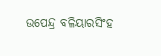ଉପେନ୍ଦ୍ର ବଳିୟାରସିଂହ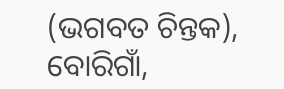(ଭଗବତ ଚିନ୍ତକ), ବୋରିଗାଁ,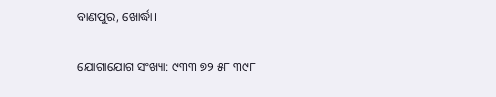ବାଣପୁର, ଖୋର୍ଦ୍ଧା।

ଯୋଗାଯୋଗ ସଂଖ୍ୟା: ୯୩୩ ୭୨ ୫୮ ୩୯୮